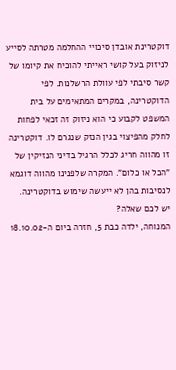דוקטרינת אובדן סיכויי ההחלמה מטרתה לסייע לניזוק בעל קושי ראייתי להוכיח את קיומו של קשר סיבתי לפי עוולת הרשלנות. לפי הדוקטרינה, במקרים המתאימים על בית המשפט לקבוע כי הוא ניזוק זה זכאי לפחות לחלק מהפיצוי בגין הנזק שנגרם לו. דוקטרינה זו מהווה חריג לכלל הרגיל בדיני הנזיקין של "הכל או כלום". המקרה שלפנינו מהווה דוגמא לנסיבות בהן לא ייעשה שימוש בדוקטרינה.
יש לכם שאלה?
המנוחה, ילדה כבת 5, חזרה ביום ה-18.10.02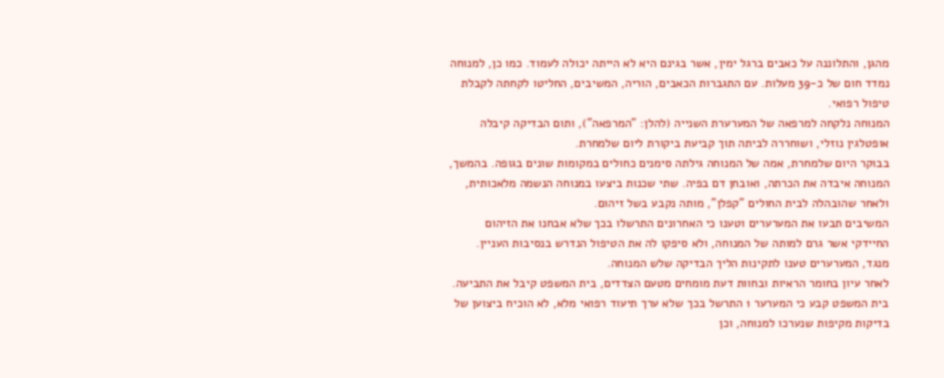מהגן, והתלוננה על כאבים ברגל ימין, אשר בגינם היא לא הייתה יכולה לעמוד. כמו כן, למנוחה נמדד חום של כ-39 מעלות. עם התגברות הכאבים, הוריה, המשיבים, החליטו לקחתה לקבלת טיפול רפואי.
המנוחה נלקחה למרפאה של המערערת השנייה (להלן: "המרפאה"), ותום הבדיקה קיבלה אופטלגין נוזלי, ושוחררה לביתה תוך קביעת ביקורת ליום שלמחרת.
בבוקר היום שלמחרת, אמה של המנוחה גילתה סימנים כחולים במקומות שונים בגופה. בהמשך, המנוחה איבדה את הכרתה, ואובחן דם בפיה. שתי שכנות ביצעו במנוחה הנשמה מלאכותית, ולאחר שהובהלה לבית החולים "קפלן", מותה נקבע בשל זיהום.
המשיבים תבעו את המערערים וטענו כי האחרונים התרשלו בכך שלא אבחנו את הזיהום החיידקי אשר גרם למותה של המנוחה, ולא סיפקו לה את הטיפול הנדרש בנסיבות העניין. מנגד, המערערים טענו לתקינות הליך הבדיקה שלש המנוחה.
לאחר עיון בחומר הראיות ובחוות דעת מומחים מטעם הצדדים, בית המשפט קיבל את התביעה. בית המשפט קבע כי המערער 1 התרשל בכך שלא ערך תיעוד רפואי מלא, לא הוכיח ביצוען של בדיקות מקיפות שנערכו למנוחה, וכן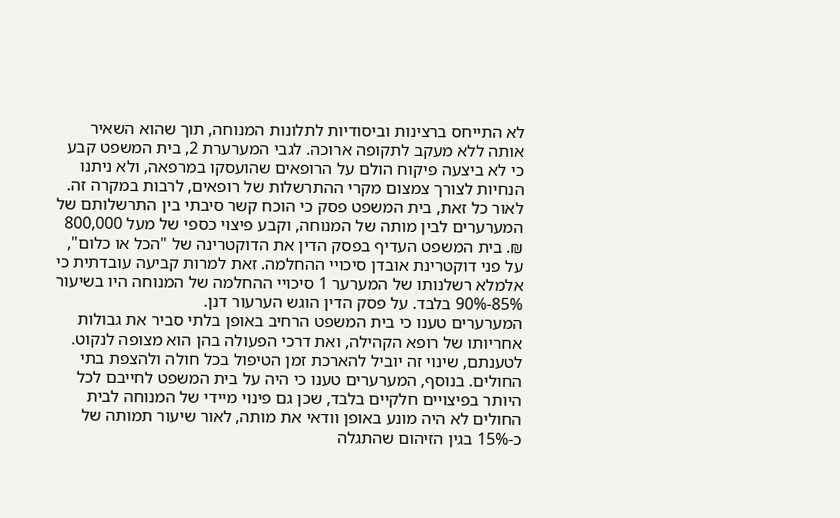לא התייחס ברצינות וביסודיות לתלונות המנוחה, תוך שהוא השאיר אותה ללא מעקב לתקופה ארוכה. לגבי המערערת 2, בית המשפט קבע כי לא ביצעה פיקוח הולם על הרופאים שהועסקו במרפאה, ולא ניתנו הנחיות לצורך צמצום מקרי ההתרשלות של רופאים, לרבות במקרה זה.
לאור כל זאת, בית המשפט פסק כי הוכח קשר סיבתי בין התרשלותם של המערערים לבין מותה של המנוחה, וקבע פיצוי כספי של מעל 800,000 ₪. בית המשפט העדיף בפסק הדין את הדוקטרינה של "הכל או כלום", על פני דוקטרינת אובדן סיכויי ההחלמה. זאת למרות קביעה עובדתית כי אלמלא רשלנותו של המערער 1 סיכויי ההחלמה של המנוחה היו בשיעור 85%-90% בלבד. על פסק הדין הוגש הערעור דנן.
המערערים טענו כי בית המשפט הרחיב באופן בלתי סביר את גבולות אחריותו של רופא הקהילה, ואת דרכי הפעולה בהן הוא מצופה לנקוט. לטענתם, שינוי זה יוביל להארכת זמן הטיפול בכל חולה ולהצפת בתי החולים. בנוסף, המערערים טענו כי היה על בית המשפט לחייבם לכל היותר בפיצויים חלקיים בלבד, שכן גם פינוי מיידי של המנוחה לבית החולים לא היה מונע באופן וודאי את מותה, לאור שיעור תמותה של כ-15% בגין הזיהום שהתגלה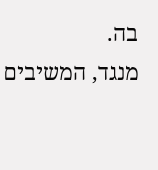בה.
מנגד, המשיבים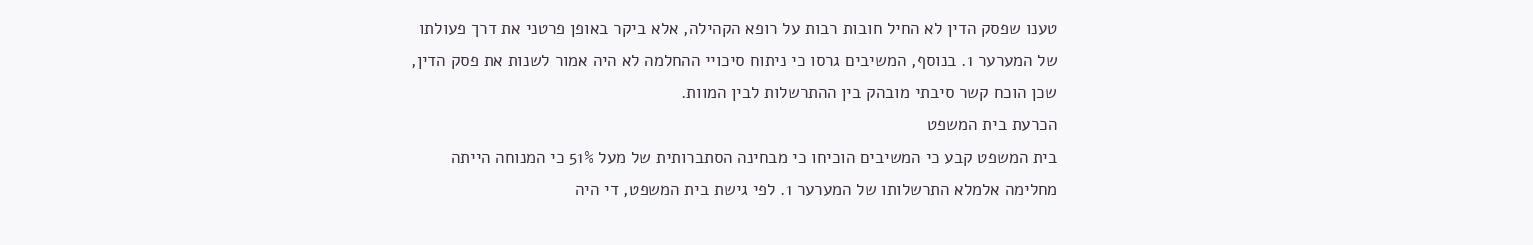טענו שפסק הדין לא החיל חובות רבות על רופא הקהילה, אלא ביקר באופן פרטני את דרך פעולתו של המערער 1. בנוסף, המשיבים גרסו כי ניתוח סיכויי ההחלמה לא היה אמור לשנות את פסק הדין, שכן הוכח קשר סיבתי מובהק בין ההתרשלות לבין המוות.
הכרעת בית המשפט
בית המשפט קבע כי המשיבים הוכיחו כי מבחינה הסתברותית של מעל 51% כי המנוחה הייתה מחלימה אלמלא התרשלותו של המערער 1. לפי גישת בית המשפט, די היה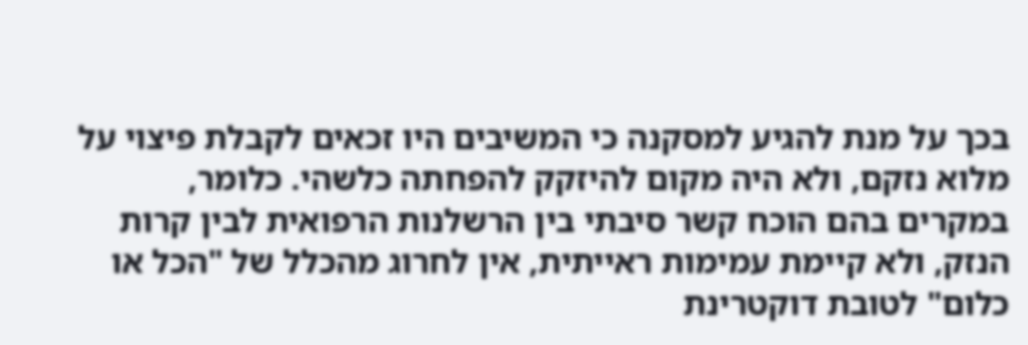בכך על מנת להגיע למסקנה כי המשיבים היו זכאים לקבלת פיצוי על מלוא נזקם, ולא היה מקום להיזקק להפחתה כלשהי. כלומר, במקרים בהם הוכח קשר סיבתי בין הרשלנות הרפואית לבין קרות הנזק, ולא קיימת עמימות ראייתית, אין לחרוג מהכלל של "הכל או כלום" לטובת דוקטרינת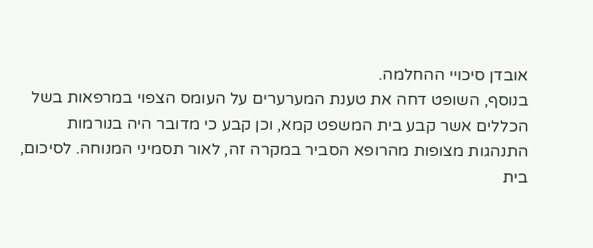אובדן סיכויי ההחלמה.
בנוסף, השופט דחה את טענת המערערים על העומס הצפוי במרפאות בשל הכללים אשר קבע בית המשפט קמא, וכן קבע כי מדובר היה בנורמות התנהגות מצופות מהרופא הסביר במקרה זה, לאור תסמיני המנוחה. לסיכום, בית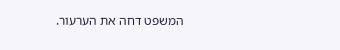המשפט דחה את הערעור.